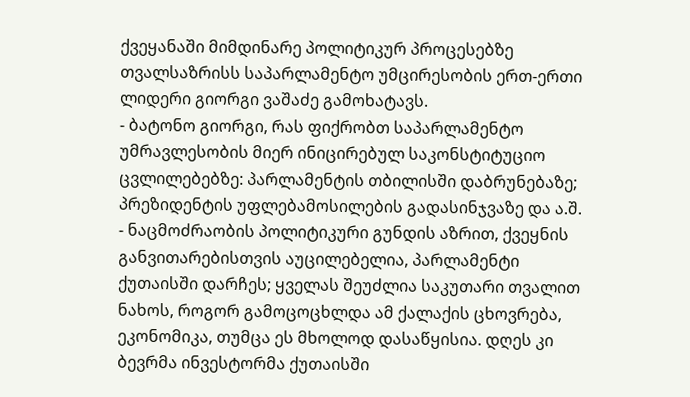ქვეყანაში მიმდინარე პოლიტიკურ პროცესებზე თვალსაზრისს საპარლამენტო უმცირესობის ერთ-ერთი ლიდერი გიორგი ვაშაძე გამოხატავს.
- ბატონო გიორგი, რას ფიქრობთ საპარლამენტო უმრავლესობის მიერ ინიცირებულ საკონსტიტუციო ცვლილებებზე: პარლამენტის თბილისში დაბრუნებაზე; პრეზიდენტის უფლებამოსილების გადასინჯვაზე და ა.შ.
- ნაცმოძრაობის პოლიტიკური გუნდის აზრით, ქვეყნის განვითარებისთვის აუცილებელია, პარლამენტი ქუთაისში დარჩეს; ყველას შეუძლია საკუთარი თვალით ნახოს, როგორ გამოცოცხლდა ამ ქალაქის ცხოვრება, ეკონომიკა, თუმცა ეს მხოლოდ დასაწყისია. დღეს კი ბევრმა ინვესტორმა ქუთაისში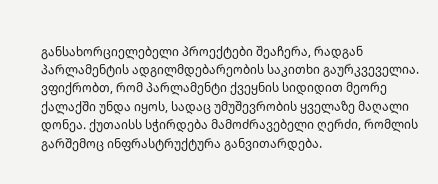განსახორციელებელი პროექტები შეაჩერა, რადგან პარლამენტის ადგილმდებარეობის საკითხი გაურკვეველია. ვფიქრობთ, რომ პარლამენტი ქვეყნის სიდიდით მეორე ქალაქში უნდა იყოს, სადაც უმუშევრობის ყველაზე მაღალი დონეა. ქუთაისს სჭირდება მამოძრავებელი ღერძი, რომლის გარშემოც ინფრასტრუქტურა განვითარდება.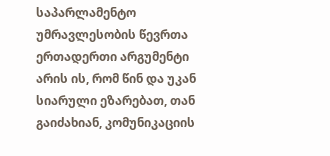საპარლამენტო უმრავლესობის წევრთა ერთადერთი არგუმენტი არის ის, რომ წინ და უკან სიარული ეზარებათ, თან გაიძახიან, კომუნიკაციის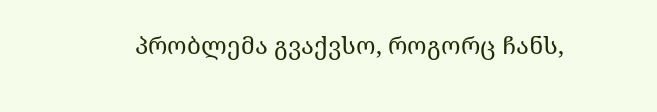პრობლემა გვაქვსო, როგორც ჩანს,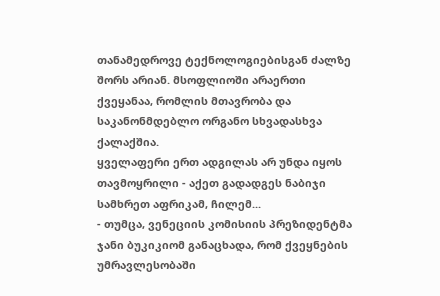თანამედროვე ტექნოლოგიებისგან ძალზე შორს არიან. მსოფლიოში არაერთი ქვეყანაა, რომლის მთავრობა და საკანონმდებლო ორგანო სხვადასხვა ქალაქშია.
ყველაფერი ერთ ადგილას არ უნდა იყოს თავმოყრილი - აქეთ გადადგეს ნაბიჯი სამხრეთ აფრიკამ, ჩილემ...
- თუმცა, ვენეციის კომისიის პრეზიდენტმა ჯანი ბუკიკიომ განაცხადა, რომ ქვეყნების უმრავლესობაში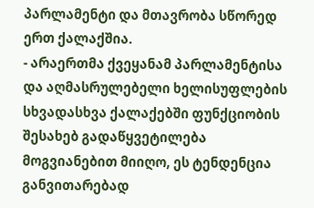პარლამენტი და მთავრობა სწორედ ერთ ქალაქშია.
- არაერთმა ქვეყანამ პარლამენტისა და აღმასრულებელი ხელისუფლების სხვადასხვა ქალაქებში ფუნქციობის შესახებ გადაწყვეტილება მოგვიანებით მიიღო, ეს ტენდენცია განვითარებად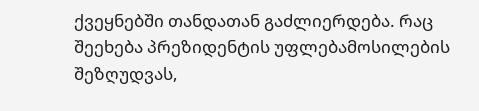ქვეყნებში თანდათან გაძლიერდება. რაც შეეხება პრეზიდენტის უფლებამოსილების შეზღუდვას,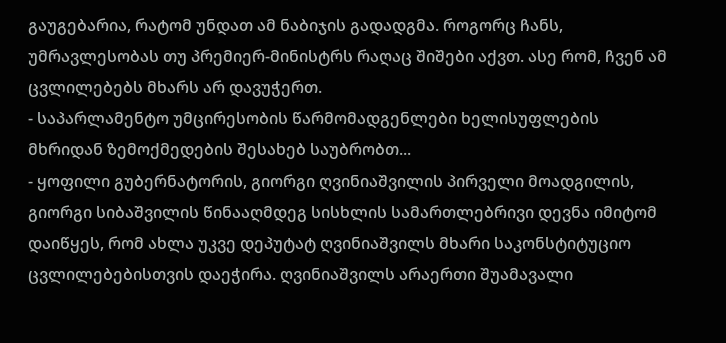გაუგებარია, რატომ უნდათ ამ ნაბიჯის გადადგმა. როგორც ჩანს, უმრავლესობას თუ პრემიერ-მინისტრს რაღაც შიშები აქვთ. ასე რომ, ჩვენ ამ ცვლილებებს მხარს არ დავუჭერთ.
- საპარლამენტო უმცირესობის წარმომადგენლები ხელისუფლების მხრიდან ზემოქმედების შესახებ საუბრობთ...
- ყოფილი გუბერნატორის, გიორგი ღვინიაშვილის პირველი მოადგილის, გიორგი სიბაშვილის წინააღმდეგ სისხლის სამართლებრივი დევნა იმიტომ დაიწყეს, რომ ახლა უკვე დეპუტატ ღვინიაშვილს მხარი საკონსტიტუციო ცვლილებებისთვის დაეჭირა. ღვინიაშვილს არაერთი შუამავალი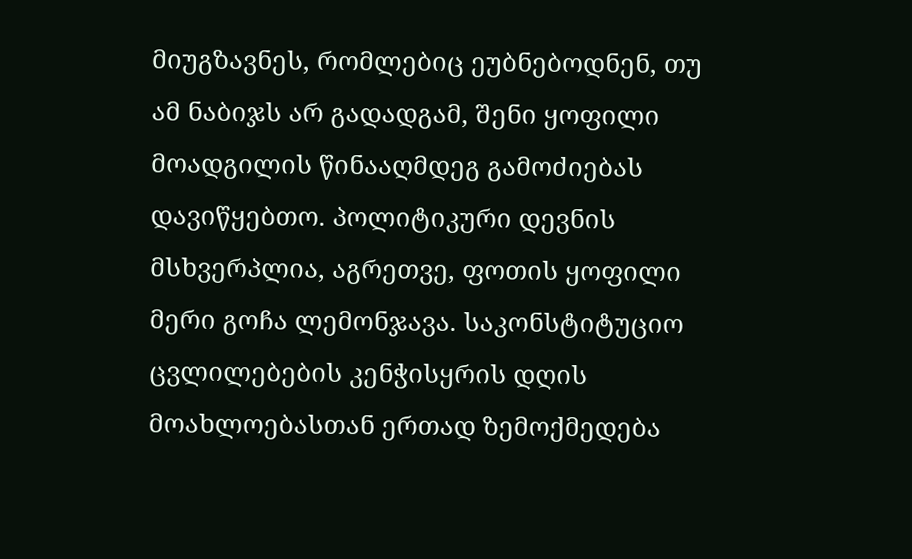მიუგზავნეს, რომლებიც ეუბნებოდნენ, თუ ამ ნაბიჯს არ გადადგამ, შენი ყოფილი მოადგილის წინააღმდეგ გამოძიებას დავიწყებთო. პოლიტიკური დევნის მსხვერპლია, აგრეთვე, ფოთის ყოფილი მერი გოჩა ლემონჯავა. საკონსტიტუციო ცვლილებების კენჭისყრის დღის მოახლოებასთან ერთად ზემოქმედება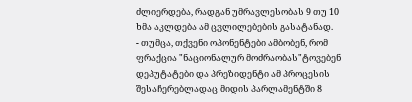ძლიერდება, რადგან უმრავლესობას 9 თუ 10 ხმა აკლდება ამ ცვლილებების გასატანად.
- თუმცა, თქვენი ოპონენტები ამბობენ, რომ ფრაქცია "ნაციონალურ მოძრაობას"ტოვებენ დეპუტატები და პრეზიდენტი ამ პროცესის შესაჩერებლადაც მიდის პარლამენტში 8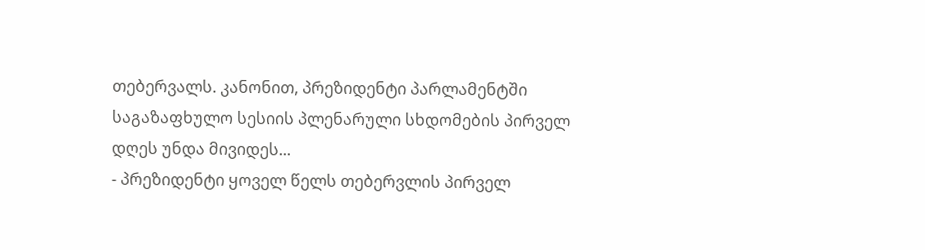თებერვალს. კანონით, პრეზიდენტი პარლამენტში საგაზაფხულო სესიის პლენარული სხდომების პირველ დღეს უნდა მივიდეს...
- პრეზიდენტი ყოველ წელს თებერვლის პირველ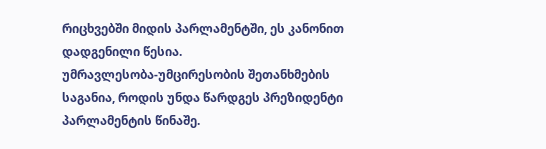რიცხვებში მიდის პარლამენტში, ეს კანონით დადგენილი წესია.
უმრავლესობა-უმცირესობის შეთანხმების საგანია, როდის უნდა წარდგეს პრეზიდენტი პარლამენტის წინაშე.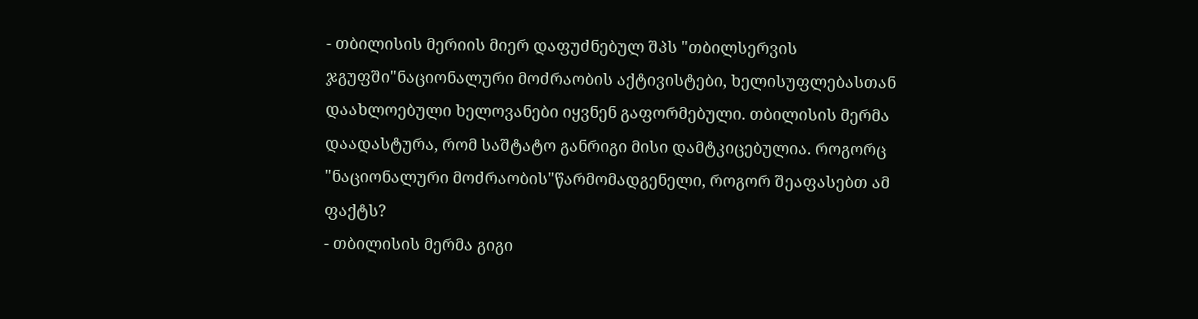- თბილისის მერიის მიერ დაფუძნებულ შპს "თბილსერვის ჯგუფში"ნაციონალური მოძრაობის აქტივისტები, ხელისუფლებასთან დაახლოებული ხელოვანები იყვნენ გაფორმებული. თბილისის მერმა დაადასტურა, რომ საშტატო განრიგი მისი დამტკიცებულია. როგორც "ნაციონალური მოძრაობის"წარმომადგენელი, როგორ შეაფასებთ ამ ფაქტს?
- თბილისის მერმა გიგი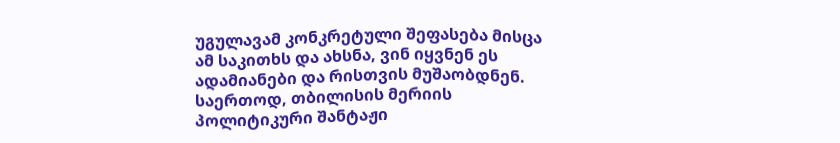უგულავამ კონკრეტული შეფასება მისცა ამ საკითხს და ახსნა, ვინ იყვნენ ეს ადამიანები და რისთვის მუშაობდნენ. საერთოდ, თბილისის მერიის პოლიტიკური შანტაჟი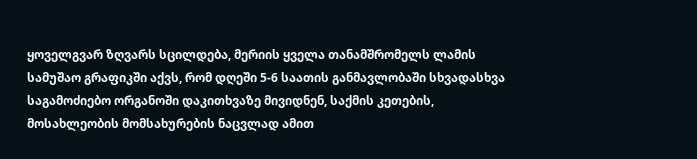ყოველგვარ ზღვარს სცილდება, მერიის ყველა თანამშრომელს ლამის სამუშაო გრაფიკში აქვს, რომ დღეში 5-6 საათის განმავლობაში სხვადასხვა საგამოძიებო ორგანოში დაკითხვაზე მივიდნენ, საქმის კეთების, მოსახლეობის მომსახურების ნაცვლად ამით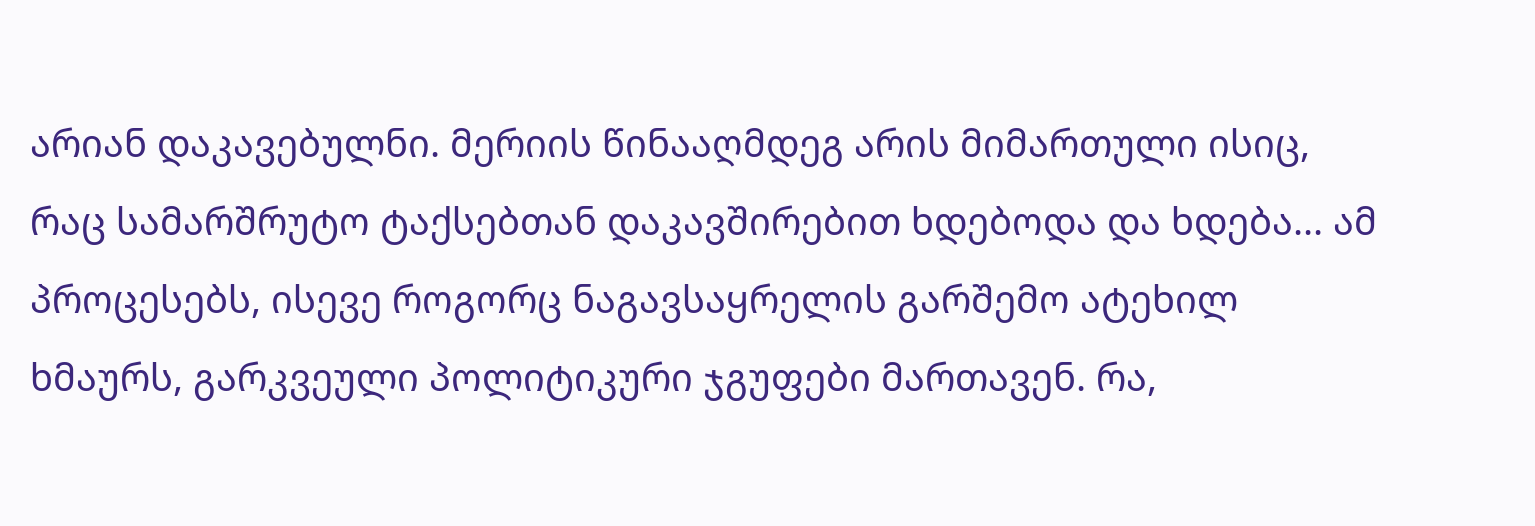არიან დაკავებულნი. მერიის წინააღმდეგ არის მიმართული ისიც, რაც სამარშრუტო ტაქსებთან დაკავშირებით ხდებოდა და ხდება... ამ პროცესებს, ისევე როგორც ნაგავსაყრელის გარშემო ატეხილ ხმაურს, გარკვეული პოლიტიკური ჯგუფები მართავენ. რა,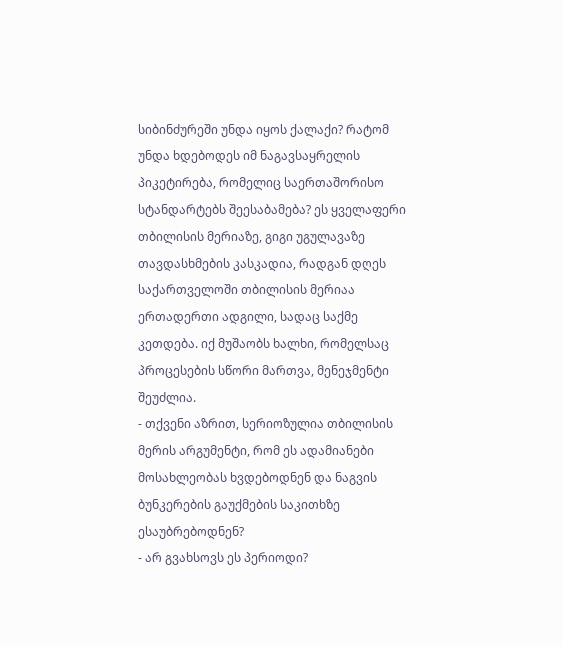სიბინძურეში უნდა იყოს ქალაქი? რატომ უნდა ხდებოდეს იმ ნაგავსაყრელის პიკეტირება, რომელიც საერთაშორისო სტანდარტებს შეესაბამება? ეს ყველაფერი თბილისის მერიაზე, გიგი უგულავაზე თავდასხმების კასკადია, რადგან დღეს საქართველოში თბილისის მერიაა ერთადერთი ადგილი, სადაც საქმე კეთდება. იქ მუშაობს ხალხი, რომელსაც პროცესების სწორი მართვა, მენეჯმენტი შეუძლია.
- თქვენი აზრით, სერიოზულია თბილისის მერის არგუმენტი, რომ ეს ადამიანები მოსახლეობას ხვდებოდნენ და ნაგვის ბუნკერების გაუქმების საკითხზე ესაუბრებოდნენ?
- არ გვახსოვს ეს პერიოდი?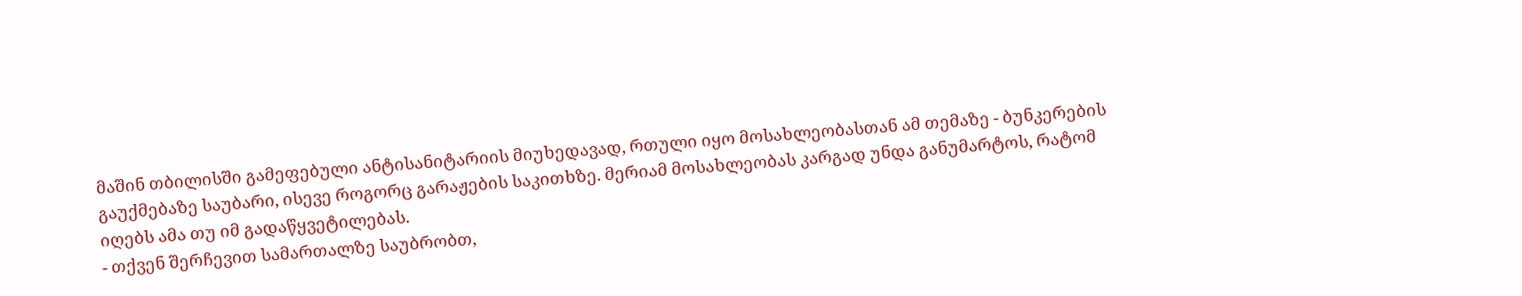მაშინ თბილისში გამეფებული ანტისანიტარიის მიუხედავად, რთული იყო მოსახლეობასთან ამ თემაზე - ბუნკერების გაუქმებაზე საუბარი, ისევე როგორც გარაჟების საკითხზე. მერიამ მოსახლეობას კარგად უნდა განუმარტოს, რატომ იღებს ამა თუ იმ გადაწყვეტილებას.
- თქვენ შერჩევით სამართალზე საუბრობთ,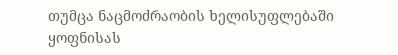თუმცა ნაცმოძრაობის ხელისუფლებაში ყოფნისას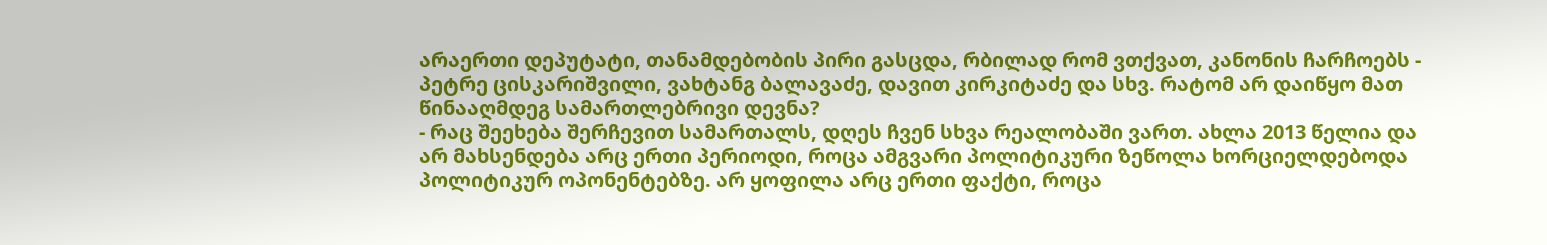არაერთი დეპუტატი, თანამდებობის პირი გასცდა, რბილად რომ ვთქვათ, კანონის ჩარჩოებს - პეტრე ცისკარიშვილი, ვახტანგ ბალავაძე, დავით კირკიტაძე და სხვ. რატომ არ დაიწყო მათ წინააღმდეგ სამართლებრივი დევნა?
- რაც შეეხება შერჩევით სამართალს, დღეს ჩვენ სხვა რეალობაში ვართ. ახლა 2013 წელია და არ მახსენდება არც ერთი პერიოდი, როცა ამგვარი პოლიტიკური ზეწოლა ხორციელდებოდა პოლიტიკურ ოპონენტებზე. არ ყოფილა არც ერთი ფაქტი, როცა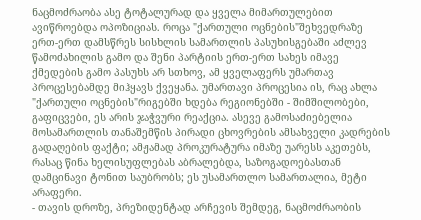ნაცმოძრაობა ასე ტოტალურად და ყველა მიმართულებით ავიწროებდა ოპოზიციას. როცა "ქართული ოცნების"შეხვედრაზე ერთ-ერთ დამსწრეს სისხლის სამართლის პასუხისგებაში აძლევ წამოძახილის გამო და შენი პარტიის ერთ-ერთ სახეს იმავე ქმედების გამო პასუხს არ სთხოვ, ამ ყველაფერს უმართავ პროცესებამდე მიჰყავს ქვეყანა. უმართავი პროცესია ის, რაც ახლა "ქართული ოცნების"რიგებში ხდება რეგიონებში - შიმშილობები, გაფიცვები, ეს არის ჯაჭვური რეაქცია. ასევე გამოსაძიებელია მოსამართლის თანაშემწის პირადი ცხოვრების ამსახველი კადრების გადაღების ფაქტი; ამჟამად პროკურატურა იმაზე უარესს აკეთებს, რასაც წინა ხელისუფლებას აბრალებდა, საზოგადოებასთან დამცინავი ტონით საუბრობს; ეს უსამართლო სამართალია, მეტი არაფერი.
- თავის დროზე, პრეზიდენტად არჩევის შემდეგ, ნაცმოძრაობის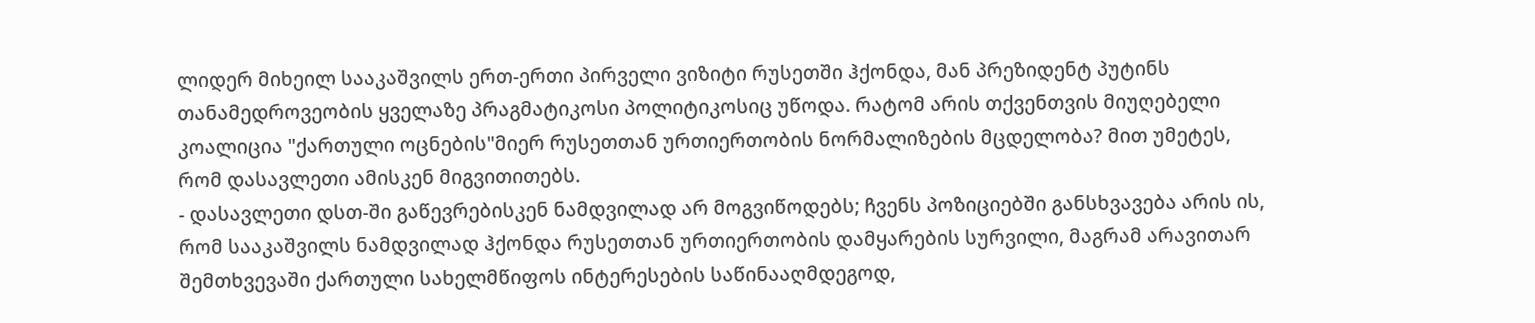ლიდერ მიხეილ სააკაშვილს ერთ-ერთი პირველი ვიზიტი რუსეთში ჰქონდა, მან პრეზიდენტ პუტინს თანამედროვეობის ყველაზე პრაგმატიკოსი პოლიტიკოსიც უწოდა. რატომ არის თქვენთვის მიუღებელი კოალიცია "ქართული ოცნების"მიერ რუსეთთან ურთიერთობის ნორმალიზების მცდელობა? მით უმეტეს, რომ დასავლეთი ამისკენ მიგვითითებს.
- დასავლეთი დსთ-ში გაწევრებისკენ ნამდვილად არ მოგვიწოდებს; ჩვენს პოზიციებში განსხვავება არის ის, რომ სააკაშვილს ნამდვილად ჰქონდა რუსეთთან ურთიერთობის დამყარების სურვილი, მაგრამ არავითარ შემთხვევაში ქართული სახელმწიფოს ინტერესების საწინააღმდეგოდ,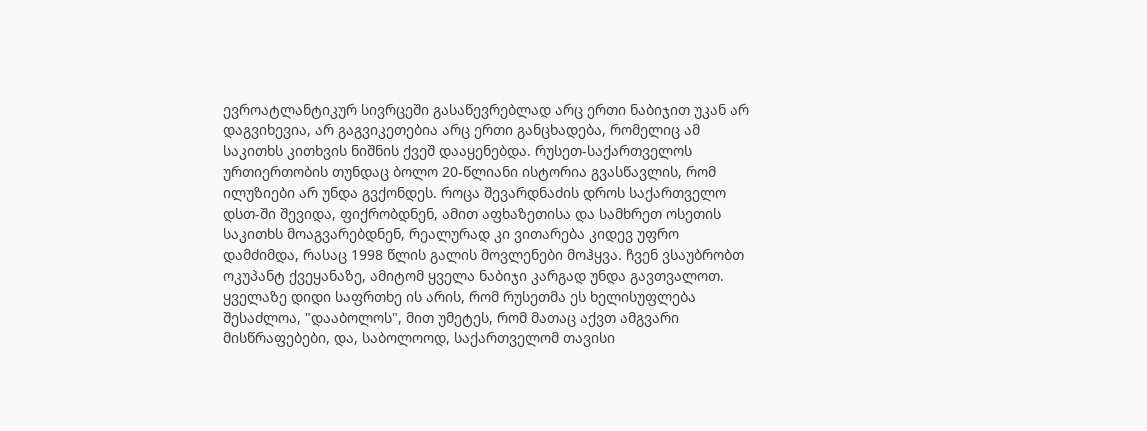ევროატლანტიკურ სივრცეში გასაწევრებლად არც ერთი ნაბიჯით უკან არ დაგვიხევია, არ გაგვიკეთებია არც ერთი განცხადება, რომელიც ამ საკითხს კითხვის ნიშნის ქვეშ დააყენებდა. რუსეთ-საქართველოს ურთიერთობის თუნდაც ბოლო 20-წლიანი ისტორია გვასწავლის, რომ ილუზიები არ უნდა გვქონდეს. როცა შევარდნაძის დროს საქართველო დსთ-ში შევიდა, ფიქრობდნენ, ამით აფხაზეთისა და სამხრეთ ოსეთის საკითხს მოაგვარებდნენ, რეალურად კი ვითარება კიდევ უფრო დამძიმდა, რასაც 1998 წლის გალის მოვლენები მოჰყვა. ჩვენ ვსაუბრობთ ოკუპანტ ქვეყანაზე, ამიტომ ყველა ნაბიჯი კარგად უნდა გავთვალოთ. ყველაზე დიდი საფრთხე ის არის, რომ რუსეთმა ეს ხელისუფლება შესაძლოა, "დააბოლოს", მით უმეტეს, რომ მათაც აქვთ ამგვარი მისწრაფებები, და, საბოლოოდ, საქართველომ თავისი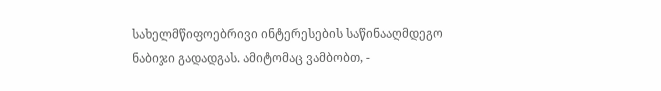სახელმწიფოებრივი ინტერესების საწინააღმდეგო ნაბიჯი გადადგას. ამიტომაც ვამბობთ, -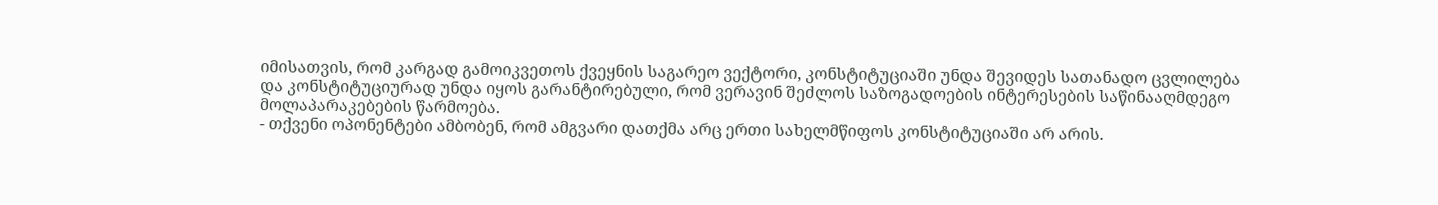იმისათვის, რომ კარგად გამოიკვეთოს ქვეყნის საგარეო ვექტორი, კონსტიტუციაში უნდა შევიდეს სათანადო ცვლილება და კონსტიტუციურად უნდა იყოს გარანტირებული, რომ ვერავინ შეძლოს საზოგადოების ინტერესების საწინააღმდეგო მოლაპარაკებების წარმოება.
- თქვენი ოპონენტები ამბობენ, რომ ამგვარი დათქმა არც ერთი სახელმწიფოს კონსტიტუციაში არ არის.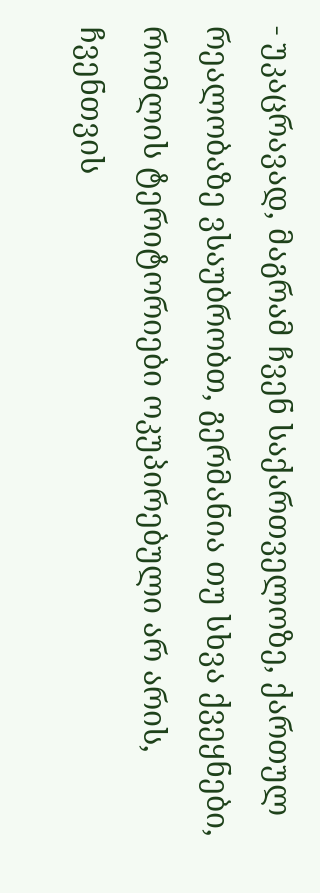- უკაცრავად, მაგრამ ჩვენ საქართველოზე, ქართულ რეალობაზე ვსაუბრობთ, გერმანია თუ სხვა ქვეყნები, რომლის ტერიტორიები ოკუპირებული არ არის, ჩვენთვის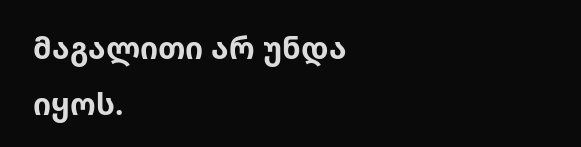მაგალითი არ უნდა იყოს.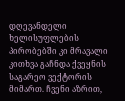დღევანდელი ხელისუფლების პირობებში კი მრავალი კითხვა გაჩნდა ქვეყნის საგარეო ვექტორის მიმართ. ჩვენი აზრით,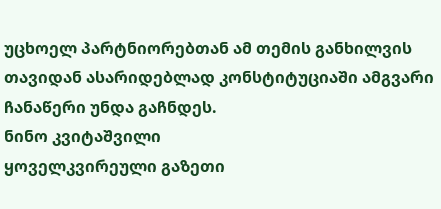უცხოელ პარტნიორებთან ამ თემის განხილვის თავიდან ასარიდებლად კონსტიტუციაში ამგვარი ჩანაწერი უნდა გაჩნდეს.
ნინო კვიტაშვილი
ყოველკვირეული გაზეთი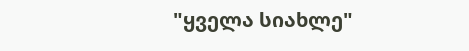"ყველა სიახლე"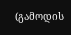(გამოდის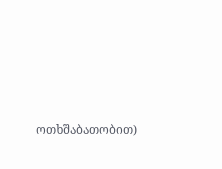ოთხშაბათობით)